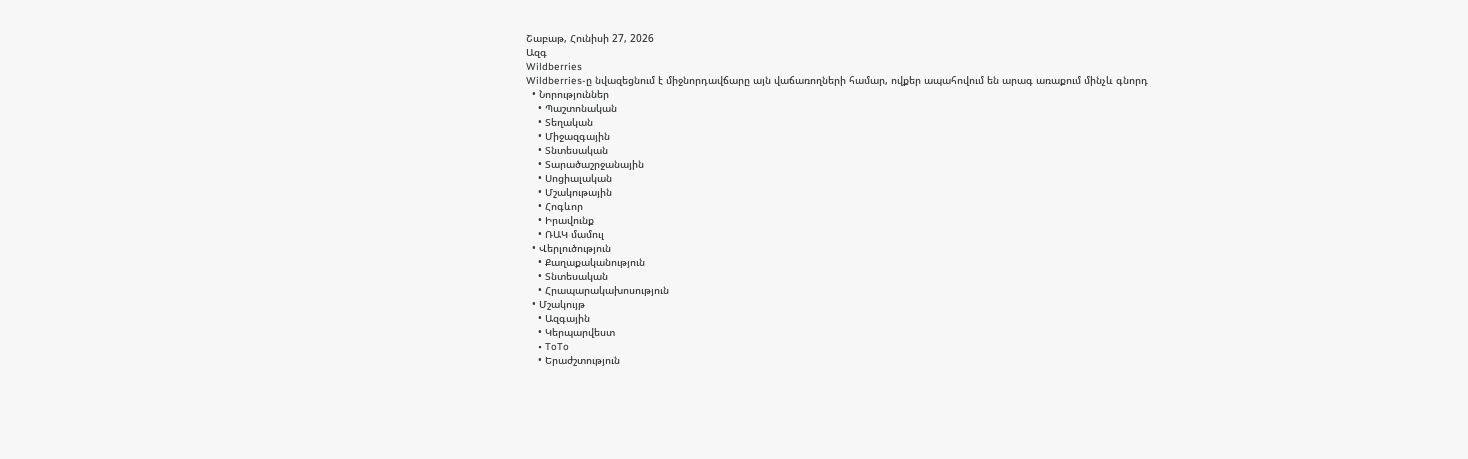Շաբաթ, Հունիսի 27, 2026
Ազգ
Wildberries
Wildberries-ը նվազեցնում է միջնորդավճարը այն վաճառողների համար, ովքեր ապահովում են արագ առաքում մինչև գնորդ
  • Նորություններ
    • Պաշտոնական
    • Տեղական
    • Միջազգային
    • Տնտեսական
    • Տարածաշրջանային
    • Սոցիալական
    • Մշակութային
    • Հոգևոր
    • Իրավունք
    • ՌԱԿ մամուլ
  • Վերլուծություն
    • Քաղաքականություն
    • Տնտեսական
    • Հրապարակախոսություն
  • Մշակույթ
    • Ազգային
    • Կերպարվեստ
    • ToTo
    • Երաժշտություն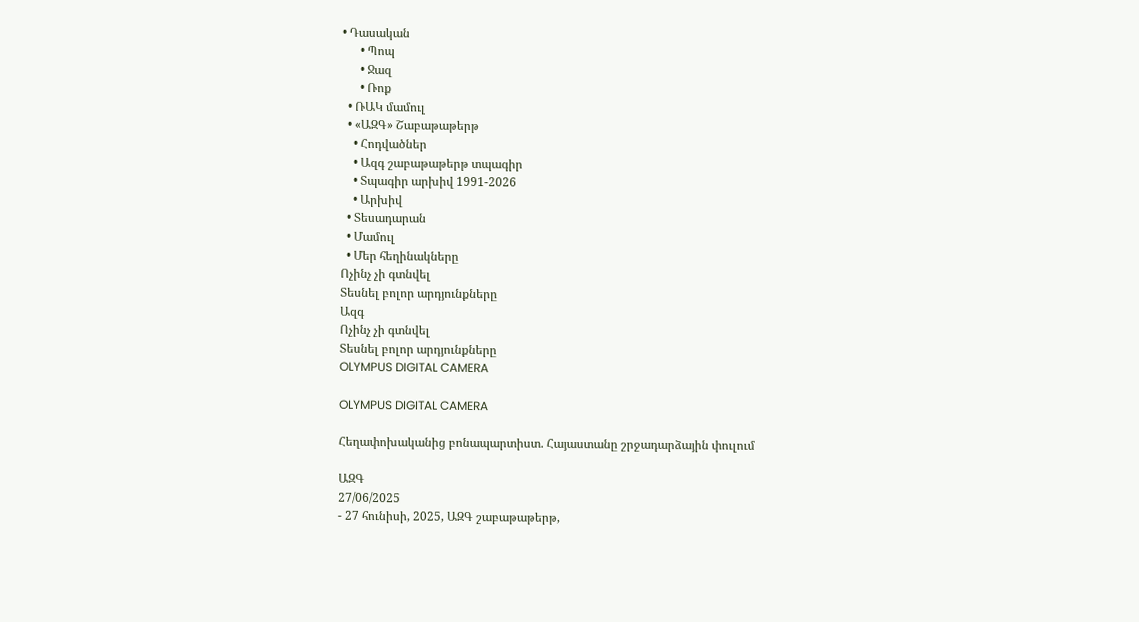• Դասական
      • Պոպ
      • Ջազ
      • Ռոք
  • ՌԱԿ մամուլ
  • «ԱԶԳ» Շաբաթաթերթ
    • Հոդվածներ
    • Ազգ շաբաթաթերթ տպագիր
    • Տպագիր արխիվ 1991-2026
    • Արխիվ
  • Տեսադարան
  • Մամուլ
  • Մեր հեղինակները
Ոչինչ չի գտնվել
Տեսնել բոլոր արդյունքները
Ազգ
Ոչինչ չի գտնվել
Տեսնել բոլոր արդյունքները
OLYMPUS DIGITAL CAMERA

OLYMPUS DIGITAL CAMERA

Հեղափոխականից բոնապարտիստ. Հայաստանը շրջադարձային փուլում

ԱԶԳ
27/06/2025
- 27 հունիսի, 2025, ԱԶԳ շաբաթաթերթ,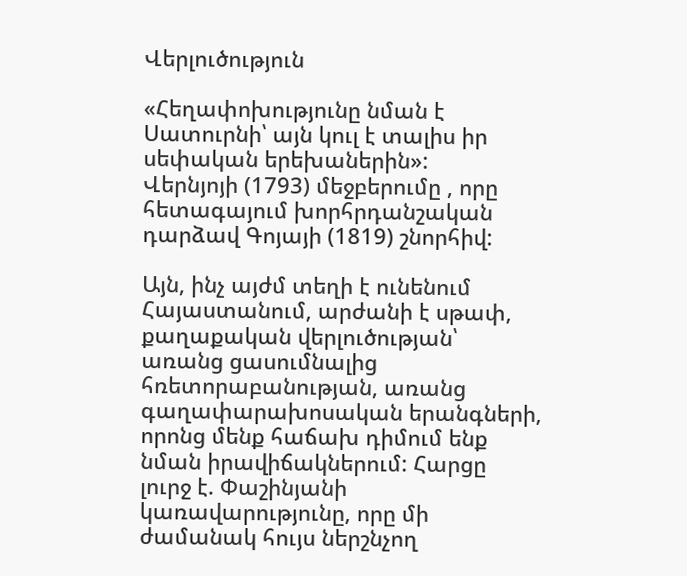Վերլուծություն

«Հեղափոխությունը նման է Սատուրնի՝ այն կուլ է տալիս իր սեփական երեխաներին»:
Վերնյոյի (1793) մեջբերումը , որը հետագայում խորհրդանշական դարձավ Գոյայի (1819) շնորհիվ:

Այն, ինչ այժմ տեղի է ունենում Հայաստանում, արժանի է սթափ, քաղաքական վերլուծության՝ առանց ցասումնալից հռետորաբանության, առանց գաղափարախոսական երանգների, որոնց մենք հաճախ դիմում ենք նման իրավիճակներում: Հարցը լուրջ է. Փաշինյանի կառավարությունը, որը մի ժամանակ հույս ներշնչող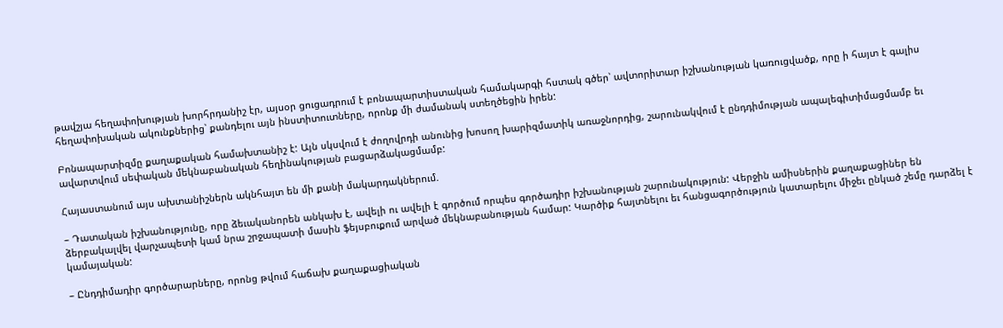թավշյա հեղափոխության խորհրդանիշ էր, այսօր ցուցադրում է բոնապարտիստական համակարգի հստակ գծեր՝ ավտորիտար իշխանության կառուցվածք, որը ի հայտ է գալիս հեղափոխական ակունքներից՝ քանդելու այն ինստիտուտները, որոնք մի ժամանակ ստեղծեցին իրեն:

Բոնապարտիզմը քաղաքական համախտանիշ է: Այն սկսվում է ժողովրդի անունից խոսող խարիզմատիկ առաջնորդից, շարունակվում է ընդդիմության ապալեգիտիմացմամբ եւ ավարտվում սեփական մեկնաբանական հեղինակության բացարձակացմամբ:

Հայաստանում այս ախտանիշներն ակնհայտ են մի քանի մակարդակներում.

– Դատական իշխանությունը, որը ձեւականորեն անկախ է, ավելի ու ավելի է գործում որպես գործադիր իշխանության շարունակություն: Վերջին ամիսներին քաղաքացիներ են ձերբակալվել վարչապետի կամ նրա շրջապատի մասին ֆեյսբուքում արված մեկնաբանության համար: Կարծիք հայտնելու եւ հանցագործություն կատարելու միջեւ ընկած շեմը դարձել է կամայական:

– Ընդդիմադիր գործարարները, որոնց թվում հաճախ քաղաքացիական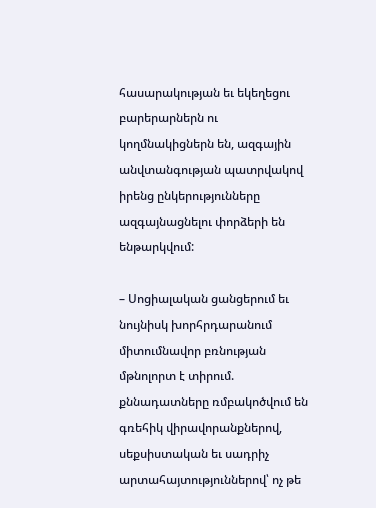հասարակության եւ եկեղեցու բարերարներն ու կողմնակիցներն են, ազգային անվտանգության պատրվակով իրենց ընկերությունները ազգայնացնելու փորձերի են ենթարկվում:

– Սոցիալական ցանցերում եւ նույնիսկ խորհրդարանում միտումնավոր բռնության մթնոլորտ է տիրում. քննադատները ռմբակոծվում են գռեհիկ վիրավորանքներով, սեքսիստական եւ սադրիչ արտահայտություններով՝ ոչ թե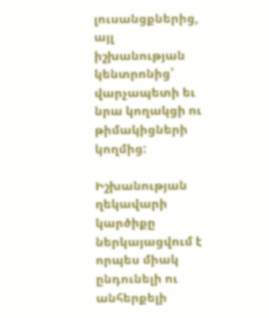լուսանցքներից, այլ իշխանության կենտրոնից՝ վարչապետի եւ նրա կողակցի ու թիմակիցների կողմից:

Իշխանության ղեկավարի կարծիքը ներկայացվում է որպես միակ ընդունելի ու անհերքելի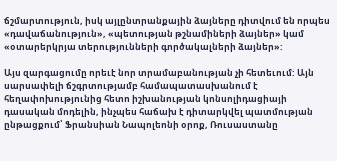ճշմարտություն, իսկ այլընտրանքային ձայները դիտվում են որպես «դավաճանություն», «պետության թշնամիների ձայներ» կամ «օտարերկրյա տերությունների գործակալների ձայներ»:

Այս զարգացումը որեւէ նոր տրամաբանության չի հետեւում: Այն սարսափելի ճշգրտությամբ համապատասխանում է հեղափոխությունից հետո իշխանության կոնսոլիդացիայի դասական մոդելին, ինչպես հաճախ է դիտարկվել պատմության ընթացքում՝ Ֆրանսիան Նապոլեոնի օրոք, Ռուսաստանը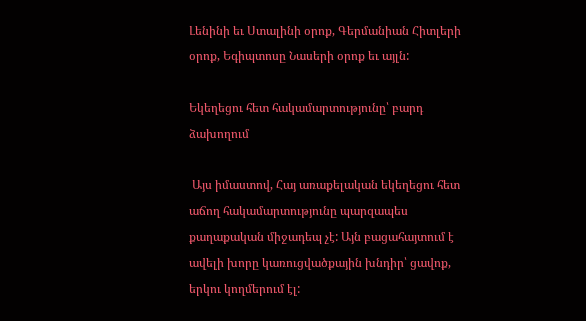Լենինի եւ Ստալինի օրոք, Գերմանիան Հիտլերի օրոք, Եգիպտոսը Նասերի օրոք եւ այլն:

Եկեղեցու հետ հակամարտությունը՝ բարդ ձախողում

 Այս իմաստով, Հայ առաքելական եկեղեցու հետ աճող հակամարտությունը պարզապես քաղաքական միջադեպ չէ: Այն բացահայտում է ավելի խորը կառուցվածքային խնդիր՝ ցավոք, երկու կողմերում էլ: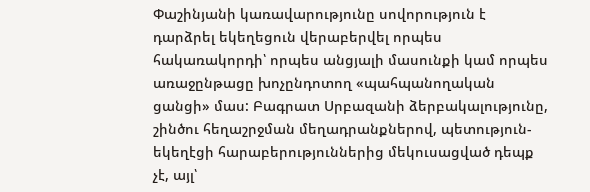Փաշինյանի կառավարությունը սովորություն է դարձրել եկեղեցուն վերաբերվել որպես հակառակորդի՝ որպես անցյալի մասունքի կամ որպես առաջընթացը խոչընդոտող «պահպանողական ցանցի» մաս: Բագրատ Սրբազանի ձերբակալությունը, շինծու հեղաշրջման մեղադրանքներով, պետություն-եկեղէցի հարաբերություններից մեկուսացված դեպք չէ, այլ՝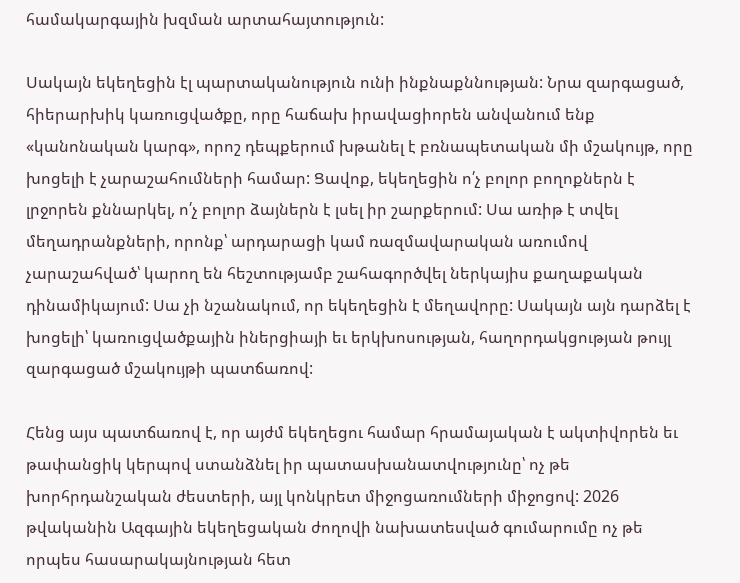համակարգային խզման արտահայտություն:

Սակայն եկեղեցին էլ պարտականություն ունի ինքնաքննության: Նրա զարգացած, հիերարխիկ կառուցվածքը, որը հաճախ իրավացիորեն անվանում ենք «կանոնական կարգ», որոշ դեպքերում խթանել է բռնապետական մի մշակույթ, որը խոցելի է չարաշահումների համար: Ցավոք, եկեղեցին ո՛չ բոլոր բողոքներն է լրջորեն քննարկել, ո՛չ բոլոր ձայներն է լսել իր շարքերում: Սա առիթ է տվել մեղադրանքների, որոնք՝ արդարացի կամ ռազմավարական առումով չարաշահված՝ կարող են հեշտությամբ շահագործվել ներկայիս քաղաքական դինամիկայում: Սա չի նշանակում, որ եկեղեցին է մեղավորը: Սակայն այն դարձել է խոցելի՝ կառուցվածքային իներցիայի եւ երկխոսության, հաղորդակցության թույլ զարգացած մշակույթի պատճառով:

Հենց այս պատճառով է, որ այժմ եկեղեցու համար հրամայական է ակտիվորեն եւ թափանցիկ կերպով ստանձնել իր պատասխանատվությունը՝ ոչ թե խորհրդանշական ժեստերի, այլ կոնկրետ միջոցառումների միջոցով: 2026 թվականին Ազգային եկեղեցական ժողովի նախատեսված գումարումը ոչ թե որպես հասարակայնության հետ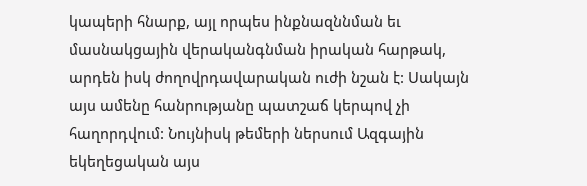կապերի հնարք, այլ որպես ինքնազննման եւ մասնակցային վերականգնման իրական հարթակ, արդեն իսկ ժողովրդավարական ուժի նշան է: Սակայն այս ամենը հանրությանը պատշաճ կերպով չի հաղորդվում: Նույնիսկ թեմերի ներսում Ազգային եկեղեցական այս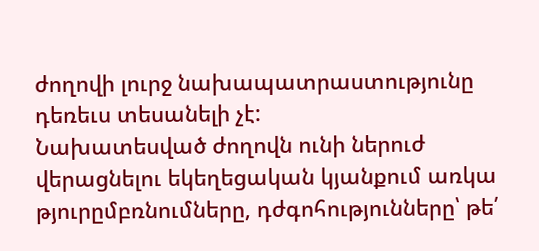ժողովի լուրջ նախապատրաստությունը դեռեւս տեսանելի չէ:
Նախատեսված ժողովն ունի ներուժ վերացնելու եկեղեցական կյանքում առկա թյուրըմբռնումները, դժգոհությունները՝ թե՛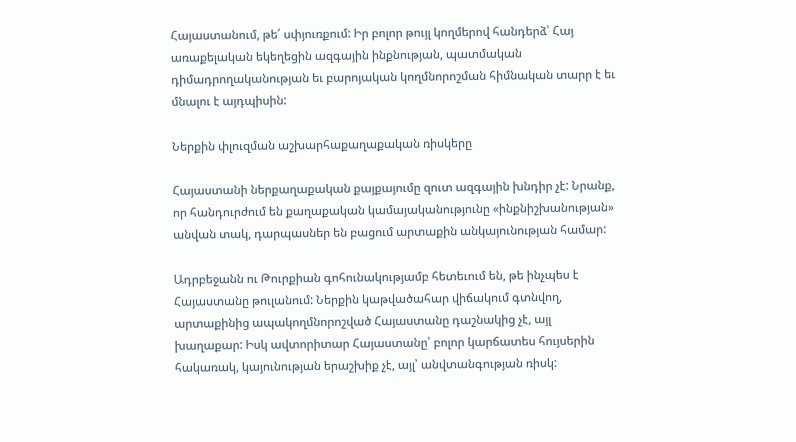Հայաստանում, թե՛ սփյուռքում: Իր բոլոր թույլ կողմերով հանդերձ՝ Հայ առաքելական եկեղեցին ազգային ինքնության, պատմական դիմադրողականության եւ բարոյական կողմնորոշման հիմնական տարր է եւ մնալու է այդպիսին:

Ներքին փլուզման աշխարհաքաղաքական ռիսկերը

Հայաստանի ներքաղաքական քայքայումը զուտ ազգային խնդիր չէ: Նրանք, որ հանդուրժում են քաղաքական կամայականությունը «ինքնիշխանության» անվան տակ, դարպասներ են բացում արտաքին անկայունության համար:

Ադրբեջանն ու Թուրքիան գոհունակությամբ հետեւում են, թե ինչպես է Հայաստանը թուլանում: Ներքին կաթվածահար վիճակում գտնվող, արտաքինից ապակողմնորոշված Հայաստանը դաշնակից չէ, այլ խաղաքար: Իսկ ավտորիտար Հայաստանը՝ բոլոր կարճատես հույսերին հակառակ, կայունության երաշխիք չէ, այլ՝ անվտանգության ռիսկ: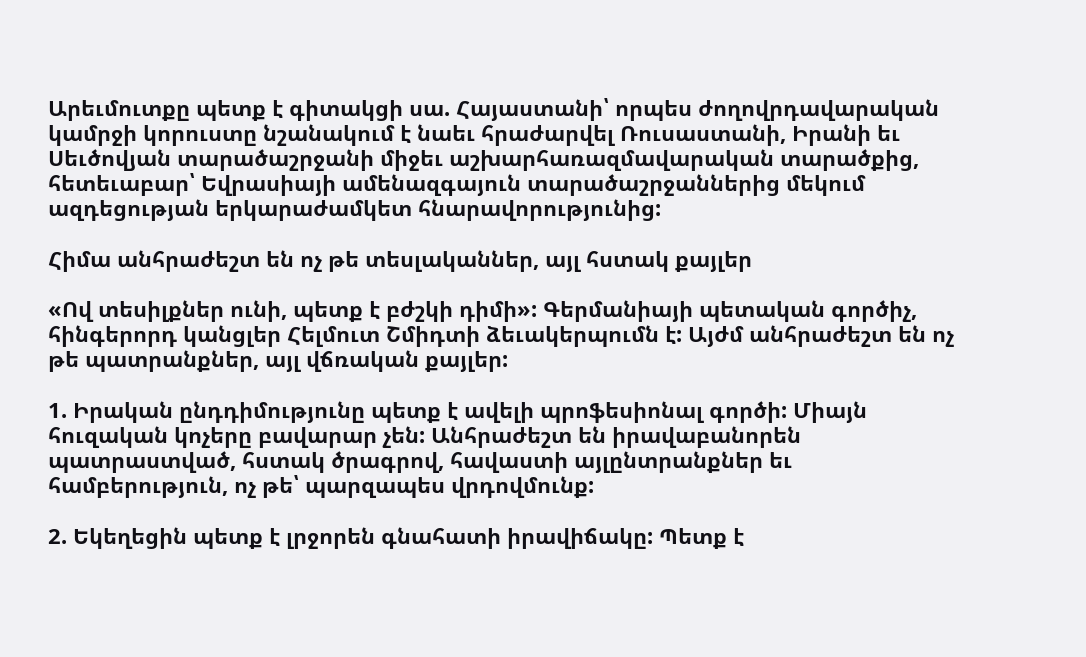Արեւմուտքը պետք է գիտակցի սա. Հայաստանի՝ որպես ժողովրդավարական կամրջի կորուստը նշանակում է նաեւ հրաժարվել Ռուսաստանի, Իրանի եւ Սեւծովյան տարածաշրջանի միջեւ աշխարհառազմավարական տարածքից,  հետեւաբար՝ Եվրասիայի ամենազգայուն տարածաշրջաններից մեկում ազդեցության երկարաժամկետ հնարավորությունից:

Հիմա անհրաժեշտ են ոչ թե տեսլականներ, այլ հստակ քայլեր

«Ով տեսիլքներ ունի, պետք է բժշկի դիմի»: Գերմանիայի պետական գործիչ, հինգերորդ կանցլեր Հելմուտ Շմիդտի ձեւակերպումն է: Այժմ անհրաժեշտ են ոչ թե պատրանքներ, այլ վճռական քայլեր:

1. Իրական ընդդիմությունը պետք է ավելի պրոֆեսիոնալ գործի: Միայն հուզական կոչերը բավարար չեն: Անհրաժեշտ են իրավաբանորեն պատրաստված, հստակ ծրագրով, հավաստի այլընտրանքներ եւ համբերություն, ոչ թե՝ պարզապես վրդովմունք:

2. Եկեղեցին պետք է լրջորեն գնահատի իրավիճակը: Պետք է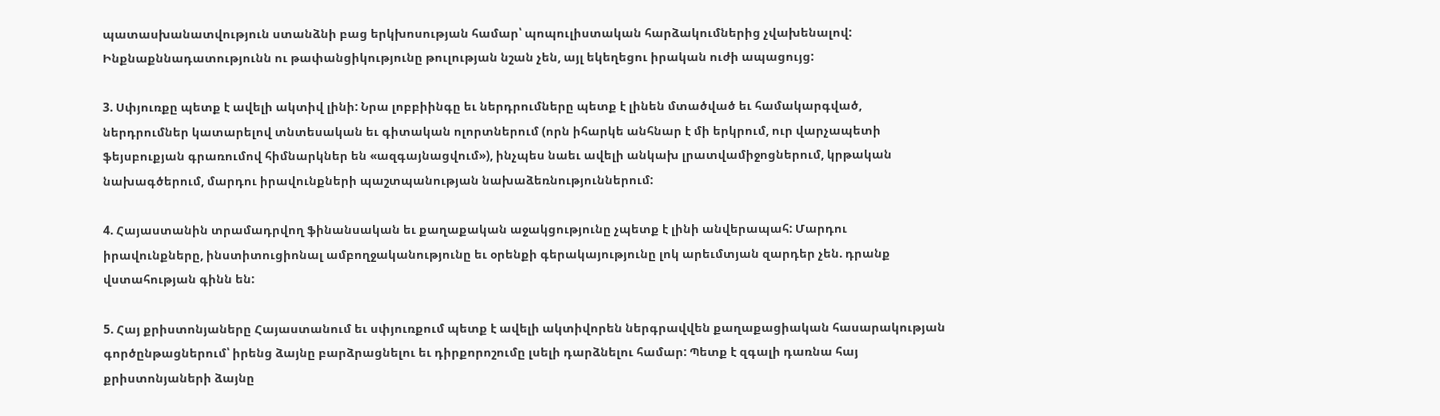պատասխանատվություն ստանձնի բաց երկխոսության համար՝ պոպուլիստական հարձակումներից չվախենալով: Ինքնաքննադատությունն ու թափանցիկությունը թուլության նշան չեն, այլ եկեղեցու իրական ուժի ապացույց:

3. Սփյուռքը պետք է ավելի ակտիվ լինի: Նրա լոբբիինգը եւ ներդրումները պետք է լինեն մտածված եւ համակարգված, ներդրումներ կատարելով տնտեսական եւ գիտական ոլորտներում (որն իհարկե անհնար է մի երկրում, ուր վարչապետի ֆեյսբուքյան գրառումով հիմնարկներ են «ազգայնացվում»), ինչպես նաեւ ավելի անկախ լրատվամիջոցներում, կրթական նախագծերում, մարդու իրավունքների պաշտպանության նախաձեռնություններում:

4. Հայաստանին տրամադրվող ֆինանսական եւ քաղաքական աջակցությունը չպետք է լինի անվերապահ: Մարդու իրավունքները, ինստիտուցիոնալ ամբողջականությունը եւ օրենքի գերակայությունը լոկ արեւմտյան զարդեր չեն. դրանք վստահության գինն են:

5. Հայ քրիստոնյաները Հայաստանում եւ սփյուռքում պետք է ավելի ակտիվորեն ներգրավվեն քաղաքացիական հասարակության գործընթացներում՝ իրենց ձայնը բարձրացնելու եւ դիրքորոշումը լսելի դարձնելու համար: Պետք է զգալի դառնա հայ քրիստոնյաների ձայնը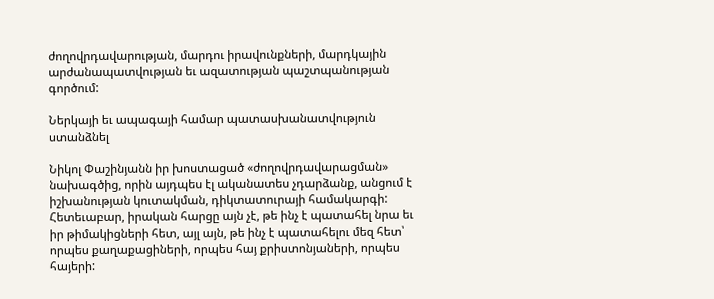ժողովրդավարության, մարդու իրավունքների, մարդկային արժանապատվության եւ ազատության պաշտպանության գործում:

Ներկայի եւ ապագայի համար պատասխանատվություն ստանձնել

Նիկոլ Փաշինյանն իր խոստացած «ժողովրդավարացման» նախագծից, որին այդպես էլ ականատես չդարձանք, անցում է իշխանության կուտակման, դիկտատուրայի համակարգի: Հետեւաբար, իրական հարցը այն չէ, թե ինչ է պատահել նրա եւ իր թիմակիցների հետ, այլ այն, թե ինչ է պատահելու մեզ հետ՝ որպես քաղաքացիների, որպես հայ քրիստոնյաների, որպես հայերի: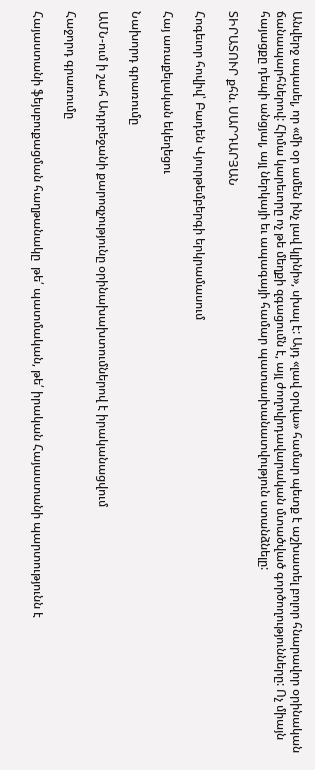Անվերջ սպասել, որ «մի օր ամեն ինչ լավ կլինի», սխալ է: Այդ «լավ օրվա» համար պետք է աշխատել բոլոր հնարավոր օրինական ճանապարհներով: Հիմա կարեւորը ոչ թե մեղքի զգացումն է, այլ ժողովրդավարական մտածված գործողությունները: Ոչ միայն հայացքը դեպի անցյալ, այլ ներկայի եւ ապագայի համար պատասխանատվություն ստանձնելը:

ՏԻՐԱՏՈՒՐ քհն. ՍԱՐԴԱՐՅԱՆ

Հոգեւոր հովիվ՝ Բադեն Վյուրթեմբերգի երկրամասում

Հայ առաքելական եկեղեցու

Նախորդ գրառումը

ԱՄՆ-ում ի շահ Ադրբեջանի քարոզչությունը օրինախախտումներով է իրականացվում

Հաջորդ գրառումը

Հայաստանի ֆեյսբուքացման հաղթանակը  թե՛ պատմական, թե՛ իրական Հայաստանի պարտությունն է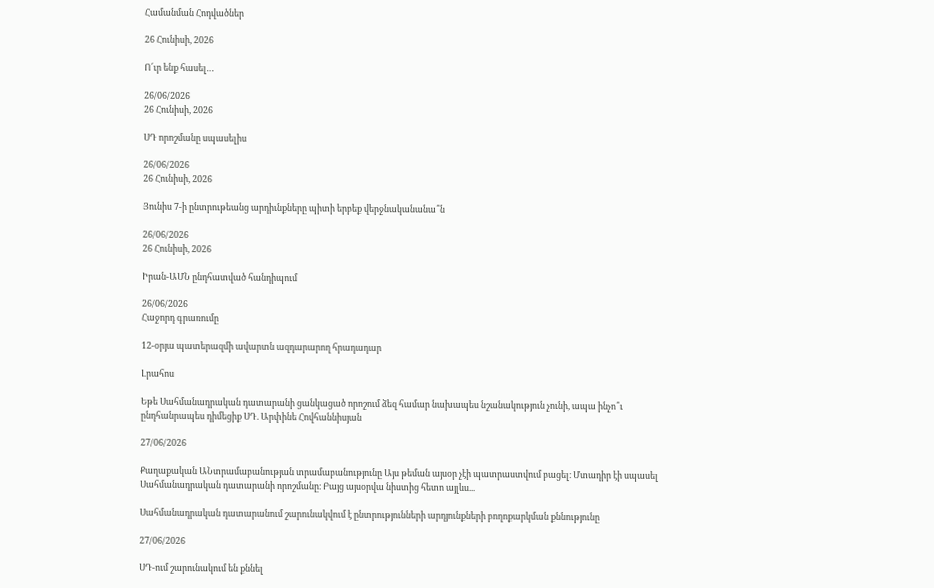Համանման Հոդվածներ

26 Հունիսի, 2026

Ո՜ւր ենք հասել…

26/06/2026
26 Հունիսի, 2026

ՍԴ որոշմանը սպասելիս

26/06/2026
26 Հունիսի, 2026

Յունիս 7-ի ընտրութեանց արդիւնքները պիտի երբեք վերջնականանա՞ն

26/06/2026
26 Հունիսի, 2026

Իրան-ԱՄՆ ընդհատված հանդիպում

26/06/2026
Հաջորդ գրառումը

12-օրյա պատերազմի ավարտն ազդարարող հրադադար

Լրահոս

Եթե Սահմանադրական դատարանի ցանկացած որոշում ձեզ համար նախապես նշանակություն չունի, ապա ինչո՞ւ ընդհանրապես դիմեցիք ՍԴ. Արփինե Հովհաննիսյան

27/06/2026

Քաղաքական ԱՆտրամաբանության տրամաբանությունը Այս թեման այսօր չէի պատրաստվում բացել։ Մտադիր էի սպասել Սահմանադրական դատարանի որոշմանը։ Բայց այսօրվա նիստից հետո այլևս...

Սահմանադրական դատարանում շարունակվում է ընտրությունների արդյունքների բողոքարկման քննությունը

27/06/2026

ՍԴ-ում շարունակում են քննել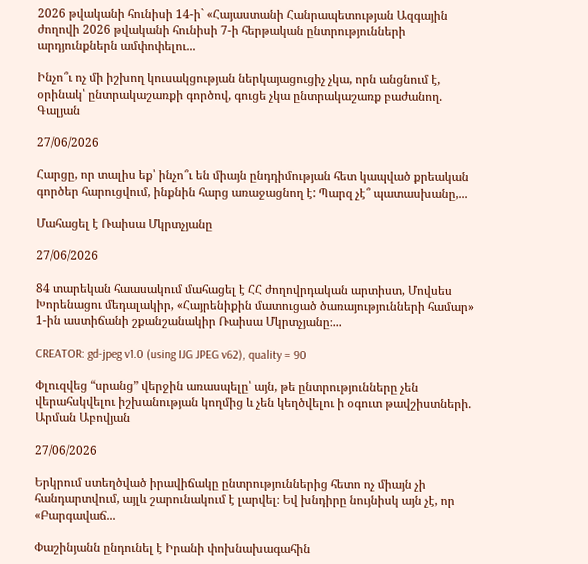2026 թվականի հունիսի 14-ի` «Հայաստանի Հանրապետության Ազգային ժողովի 2026 թվականի հունիսի 7-ի հերթական ընտրությունների արդյունքներն ամփոփելու...

Ինչո՞ւ ոչ մի իշխող կուսակցության ներկայացուցիչ չկա, որն անցնում է, օրինակ՝ ընտրակաշառքի գործով, գուցե չկա ընտրակաշառք բաժանող. Գալյան

27/06/2026

Հարցը, որ տալիս եք՝ ինչո՞ւ են միայն ընդդիմության հետ կապված քրեական գործեր հարուցվում, ինքնին հարց առաջացնող է: Պարզ չէ՞ պատասխանը,...

Մահացել է Ռաիսա Մկրտչյանը

27/06/2026

84 տարեկան հաասակում մահացել է ՀՀ ժողովրդական արտիստ, Մովսես Խորենացու մեդալակիր, «Հայրենիքին մատուցած ծառայությունների համար» 1-ին աստիճանի շքանշանակիր Ռաիսա Մկրտչյանը։...

CREATOR: gd-jpeg v1.0 (using IJG JPEG v62), quality = 90

Փլուզվեց “սրանց” վերջին առասպելը՝ այն, թե ընտրությունները չեն վերահսկվելու իշխանության կողմից և չեն կեղծվելու ի օգուտ թավշիստների. Արման Աբովյան

27/06/2026

Երկրում ստեղծված իրավիճակը ընտրություններից հետո ոչ միայն չի հանդարտվում, այլև շարունակում է լարվել։ Եվ խնդիրը նույնիսկ այն չէ, որ «Բարգավաճ...

Փաշինյանն ընդունել է Իրանի փոխնախագահին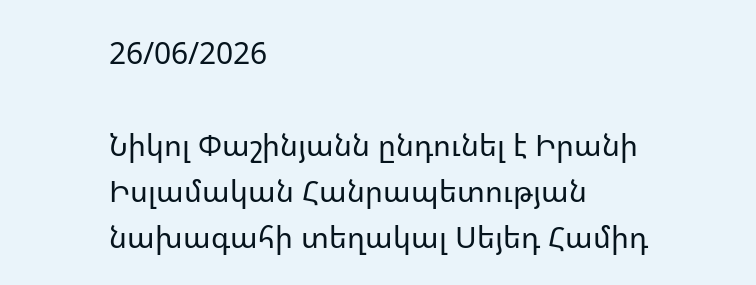26/06/2026

Նիկոլ Փաշինյանն ընդունել է Իրանի Իսլամական Հանրապետության նախագահի տեղակալ Սեյեդ Համիդ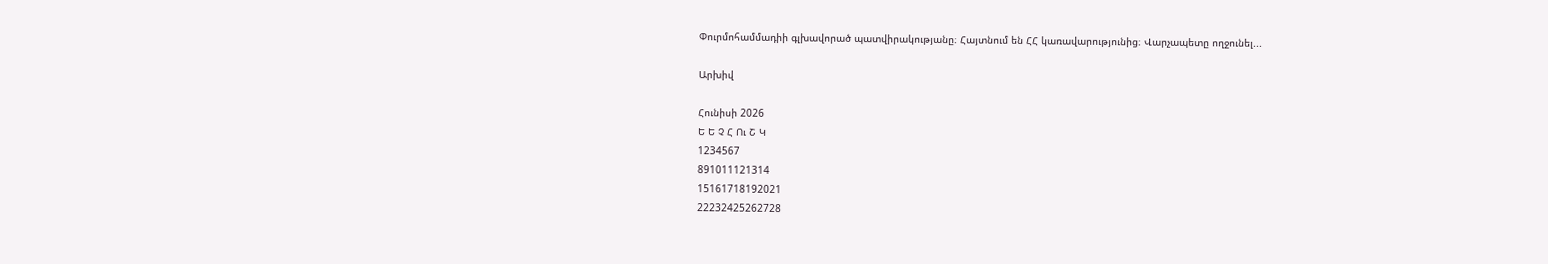Փուրմոհամմադիի գլխավորած պատվիրակությանը։ Հայտնում են ՀՀ կառավարությունից։ Վարչապետը ողջունել...

Արխիվ

Հունիսի 2026
Ե Ե Չ Հ Ու Շ Կ
1234567
891011121314
15161718192021
22232425262728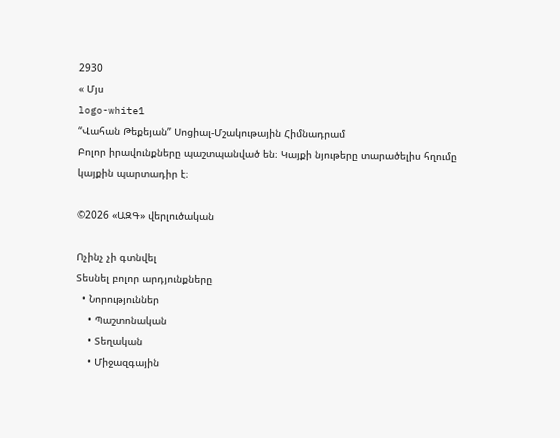2930
« Մյս
logo-white1
“Վահան Թեքեյան” Սոցիալ-Մշակութային Հիմնադրամ
Բոլոր իրավունքները պաշտպանված են։ Կայքի նյութերը տարածելիս հղումը կայքին պարտադիր է։

©2026 «ԱԶԳ» վերլուծական

Ոչինչ չի գտնվել
Տեսնել բոլոր արդյունքները
  • Նորություններ
    • Պաշտոնական
    • Տեղական
    • Միջազգային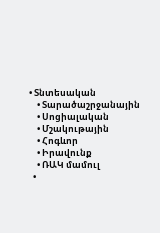• Տնտեսական
    • Տարածաշրջանային
    • Սոցիալական
    • Մշակութային
    • Հոգևոր
    • Իրավունք
    • ՌԱԿ մամուլ
  •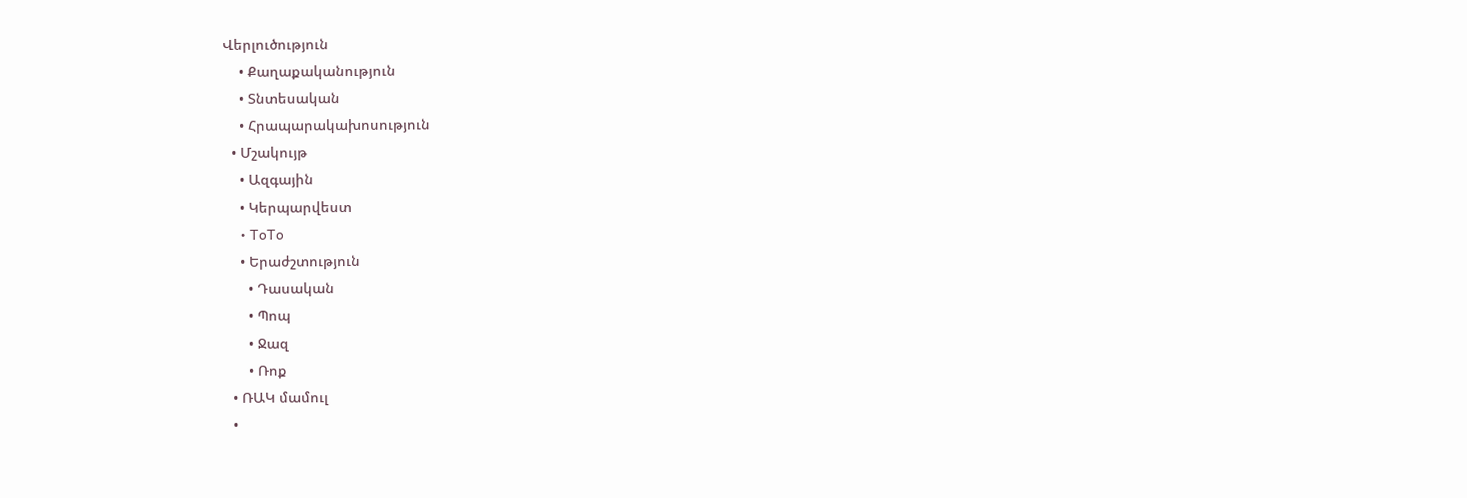Վերլուծություն
    • Քաղաքականություն
    • Տնտեսական
    • Հրապարակախոսություն
  • Մշակույթ
    • Ազգային
    • Կերպարվեստ
    • ToTo
    • Երաժշտություն
      • Դասական
      • Պոպ
      • Ջազ
      • Ռոք
  • ՌԱԿ մամուլ
  •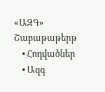«ԱԶԳ» Շաբաթաթերթ
    • Հոդվածներ
    • Ազգ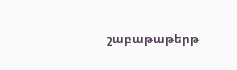շաբաթաթերթ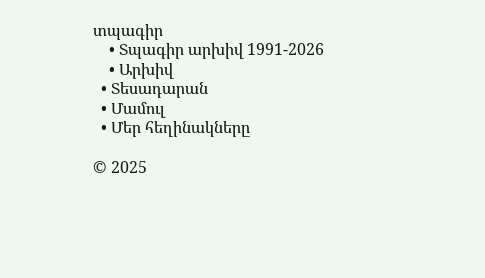տպագիր
    • Տպագիր արխիվ 1991-2026
    • Արխիվ
  • Տեսադարան
  • Մամուլ
  • Մեր հեղինակները

© 2025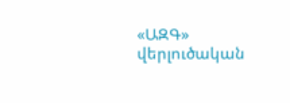«ԱԶԳ» վերլուծական